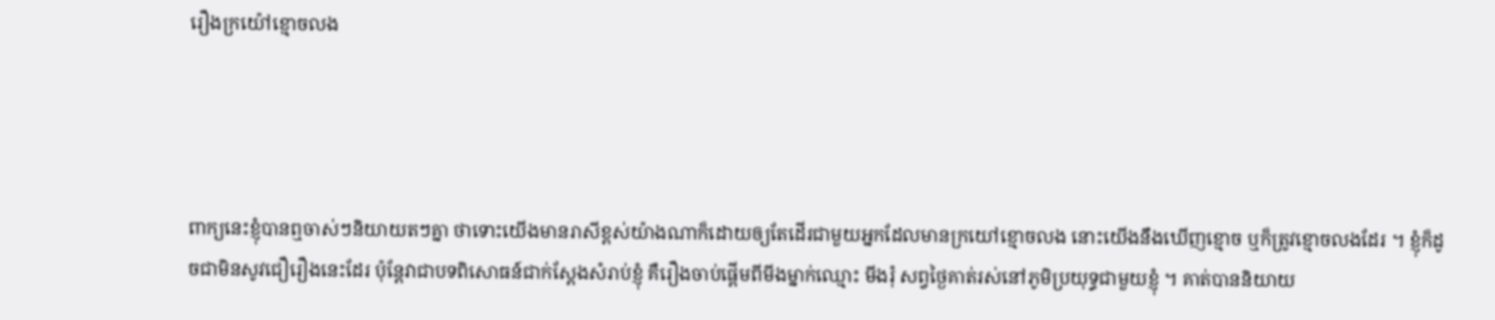រឿងក្រយ៉ៅខ្មោចលង




ពាក្យនេះខ្ញុំបានឮចាស់ៗនិយាយតៗគ្នា ថាទោះយើងមានរាសីខ្ពស់យ៉ាងណាក៏ដោយឲ្យតែដើរជាមួយអ្នកដែលមានក្រយៅខ្មោចលង នោះយើងនឹងឃើញខ្មោច ឬក៏ត្រូវខ្មោចលងដែរ ។ ខ្ញុំក៏ដូចជាមិនសូវជឿរឿងនេះដែរ ប៉ុន្ដែវាជាបទពិសោធន៍ជាក់ស្ដែងសំរាប់ខ្ញុំ គឺរឿងចាប់ផ្ដើមពីមីងម្នាក់ឈ្មោះ មីងរុំ សព្វថ្ងៃគាត់រស់នៅភូមិប្រយុទ្ធជាមួយខ្ញុំ ។ គាត់បាននិយាយ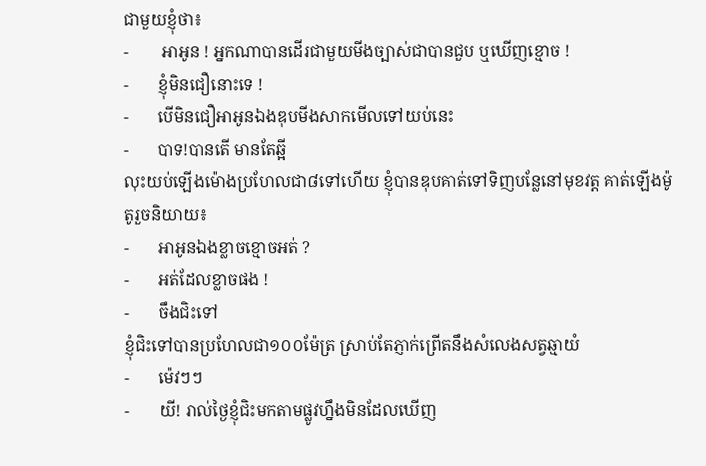ជាមួយខ្ញុំថា៖
-        អាអូន ! អ្នកណាបានដើរជាមួយមីងច្បាស់ជាបានជួប ឬឃើញខ្មោច !
-       ខ្ញុំមិនជឿនោះទេ !
-       បើមិនជឿអាអូនឯងឌុបមីងសាកមើលទៅយប់នេះ
-       បាទ!បានតើ មានតែឆ្អី
លុះយប់ឡើងម៉ោងប្រហែលជា៨ទៅហើយ ខ្ញុំបានឌុបគាត់ទៅទិញបន្លែនៅមុខវត្ត គាត់ឡើងម៉ូតូរួចនិយាយ៖
-       អាអូនឯងខ្លាចខ្មោចអត់ ?
-       អត់ដែលខ្លាចផង !
-       ចឹងជិះទៅ
ខ្ញុំជិះទៅបានប្រហែលជា១០០ម៉ែត្រ ស្រាប់តែភ្ញាក់ព្រើតនឹងសំលេងសត្វឆ្មាយំ
-       ម៉េវៗៗ
-       យី! រាល់ថ្ងៃខ្ញុំជិះមកតាមផ្លូវហ្នឹងមិនដែលឃើញ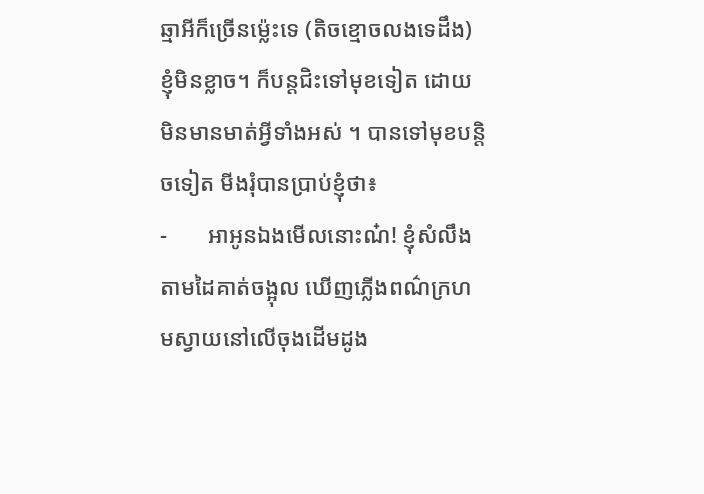ឆ្មាអីក៏ច្រើនម្ល៉េះទេ (តិចខ្មោចលងទេដឹង) ខ្ញុំមិនខ្លាច។ ក៏បន្ដជិះទៅមុខទៀត ដោយមិនមានមាត់អ្វីទាំងអស់ ។ បានទៅមុខបន្ដិចទៀត មីងរុំបានប្រាប់ខ្ញុំថា៖
-       អាអូនឯងមើលនោះណ៎! ខ្ញុំសំលឹងតាមដៃគាត់ចង្អុល ឃើញភ្លើងពណ៌ក្រហមស្វាយនៅលើចុងដើមដូង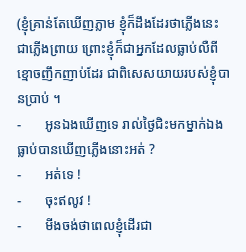(ខ្ញុំគ្រាន់តែឃើញភ្លាម ខ្ញុំក៏ដឹងដែរថាភ្លើងនេះជាភ្លើងព្រាយ ព្រោះខ្ញុំក៏ជាអ្នកដែលធ្លាប់លឺពីខ្មោចញឹកញាប់ដែរ ជាពិសេសយាយរបស់ខ្ញុំបានប្រាប់ ។
-       អូនឯងឃើញទេ រាល់ថ្ងៃជិះមកម្នាក់ឯងធ្លាប់បានឃើញភ្លើងនោះអត់ ?
-       អត់ទេ !
-       ចុះឥលូវ !
-       មីងចង់ថាពេលខ្ញុំដើរជា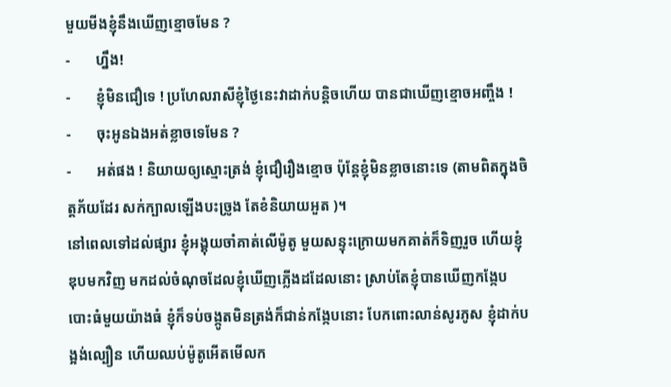មួយមីងខ្ញុំនឹងឃើញខ្មោចមែន ?
-       ហ្នឹង!
-       ខ្ញុំមិនជឿទេ ! ប្រហែលរាសីខ្ញុំថ្ងៃនេះវាដាក់បន្ដិចហើយ បានជាឃើញខ្មោចអញ្ចឹង !
-       ចុះអូនឯងអត់ខ្លាចទេមែន ?
-       អត់ផង ! និយាយឲ្យស្មោះត្រង់ ខ្ញុំជឿរឿងខ្មោច ប៉ុន្ដែខ្ញុំមិនខ្លាចនោះទេ (តាមពិតក្នុងចិត្តភ័យដែរ សក់ក្បាលឡើងបះច្រូង តែខំនិយាយអួត )។
នៅពេលទៅដល់ផ្សារ ខ្ញុំអង្គុយចាំគាត់លើម៉ូតូ មួយសន្ទុះក្រោយមកគាត់ក៏ទិញរួច ហើយខ្ញុំ    ឌុបមកវិញ មកដល់ចំណុចដែលខ្ញុំឃើញភ្លើងដដែលនោះ ស្រាប់តែខ្ញុំបានឃើញកង្កែបបោះធំមួយយ៉ាងធំ ខ្ញុំក៏ទប់ចង្កូតមិនត្រង់ក៏ជាន់កង្កែបនោះ បែកពោះលាន់សូរភូស ខ្ញុំដាក់បង្អង់ល្បឿន ហើយឈប់ម៉ូតូអើតមើលក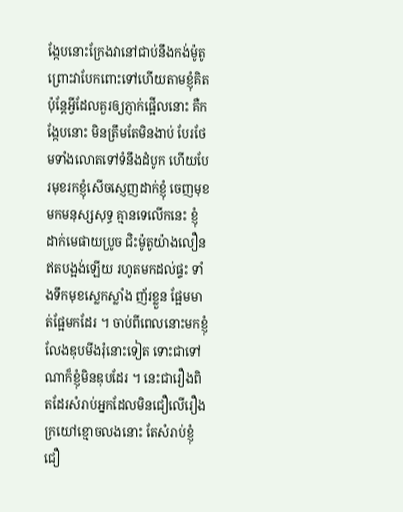ង្កែបនោះក្រែងវានៅជាប់នឹងកង់ម៉ូតូ ព្រោះវាបែកពោះទៅហើយតាមខ្ញុំគិត ប៉ុន្ដែអ្វីដែលគួរឲ្យភ្ញាក់ផ្អើលនោះ គឺកង្កែបនោះ មិនត្រឹមតែមិនងាប់ បែរថែមទាំងលោតទៅទំនឹងដំបូក ហើយបែរមុខរកខ្ញុំសើចស្ញេញដាក់ខ្ញុំ ចេញមុខមកមនុស្សសុទ្ធ គ្មានទេលើកនេះ ខ្ញុំដាក់មេផាយប្រូច ជិះម៉ូតូយ៉ាងលឿន ឥតបង្អង់ឡើយ រហូតមកដល់ផ្ទះ ទាំងទឹកមុខស្លេកស្លាំង ញ័រខ្លួន ផ្អែមមាត់ផ្អែមកដែរ ។ ចាប់ពីពេលនោះមកខ្ញុំលែងឌុបមីងរុំនោះទៀត ទោះជាទៅណាក៏ខ្ញុំមិនឌុបដែរ ។ នេះជារឿងពិតដែរសំរាប់អ្នកដែលមិនជឿលើរឿងក្រយៅខ្មោចលងនោះ តែសំរាប់ខ្ញុំជឿ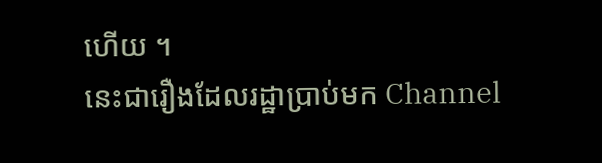ហើយ ។
នេះជារឿងដែលរដ្ឋាប្រាប់មក Channel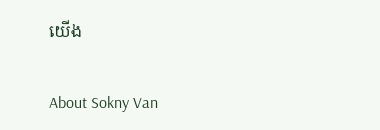យើង

About Sokny Van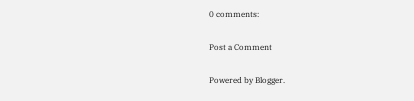0 comments:

Post a Comment

Powered by Blogger.